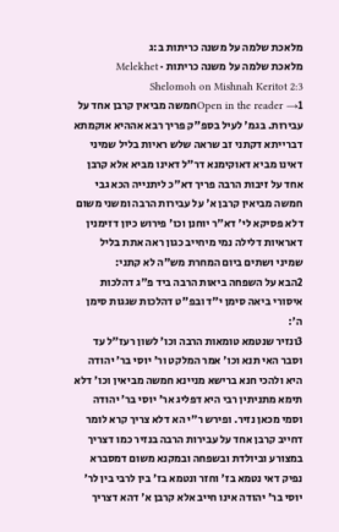מלאכת שלמה על משנה כריתות ב:ג
מלאכת שלמה על משנה כריתות · Melekhet Shelomoh on Mishnah Keritot 2:3
Open in the reader →1חמשה מביאין קרבן אחד על עבירות. בגמ' לעיל בספ"ק פריך רבא אההיא אוקמתא דברייתא דקתני זב שראה שלש ראיות בליל שמיני דאינו מביא דאוקימנא דר"ל דאינו מביא אלא קרבן אחד על זיבות הרבה פריך דא"כ ליתנייה הכא גבי חמשה מביאין קרבן א' על עבירות הרבה ומשני משום דלא פסיקא לי' דא"ר יוחנן וכו' פירוש כיון דזימנין דאראיות דלילה נמי מיחייב כגון ראה אתת בליל שמיני ושתים ביום המחרת מש"ה לא קתני:
2הבא על השפחה ביאות הרבה ביד פ"ג דהלכות איסורי ביאה סימן י"ד ובפ"ט דהלכות שגגות סימן ה':
3ונזיר שנטמא טומאות הרבה וכו' לשון רעז"ל עד וסבר האי תנא וכו' אמר המלקט ור' יוסי בר' יהודה היא ולהכי חנא ברישא מניינא חמשה מביאין וכו' דלא תימא מתניתין רבי היא דפליג אר' יוסי בר' יהודה וסמי מכאן נזיר. ופירש ר"י הא דלא צריך קרא לומר דחייב קרבן אחד על עבירות הרבה בנזיר כמו דצריך במצורע וביולדת ובשפחה ובמקנא משום דמסברא נפיק דאי נטמא בז' וחזר ונטמא בז' בין לרבי בין לר' יוסי בר' יהודה אינו חייב אלא קרבן א' דהא דצריך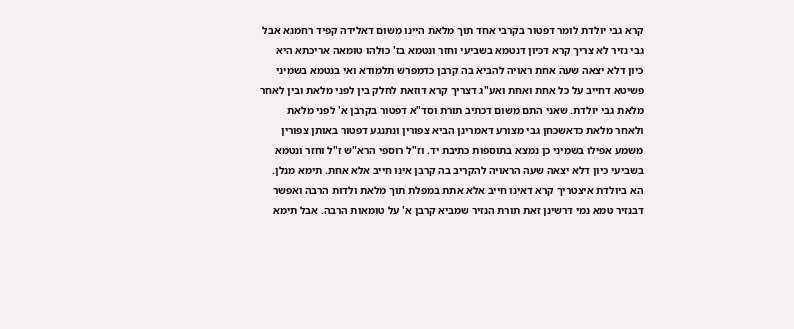קרא גבי יולדת לומר דפטור בקרבי אחד תוך מלאת היינו משום דאלידה קפיד רחמנא אבל גבי נזיר לא צריך קרא דכיון דנטמא בשביעי וחזר ונטמא בז' כולהו טומאה אריכתא היא כיון דלא יצאה שעה אחת ראויה להביא בה קרבן כדמפרש תלמודא ואי בנטמא בשמיני פשיטא דחייב על כל אחת ואחת ואע"ג דצריך קרא דוזאת לחלק בין לפני מלאת ובין לאחר מלאת גבי יולדת. שאני התם משום דכתיב תורת וסד"א דפטור בקרבן א' לפני מלאת ולאחר מלאת כדאשכחן גבי מצורע דאמרינן הביא צפורין ונתנגע דפטור באותן צפורין משמע אפילו בשמיני כן נמצא בתוספות כתיבת יד. וז"ל רוספי הרא"ש ז"ל וחזר ונטמא בשביעי כיון דלא יצאה שעה הראויה להקריב בה קרבן אינו חייב אלא אחת. תימא מנלן. הא ביולדת איצטריך קרא דאינו חייב אלא אתת במפלת תוך מלאת ולדות הרבה ואפשר דבנזיר טמא נמי דרשינן זאת תורת הנזיר שמביא קרבן א' על טומאות הרבה. אבל תימא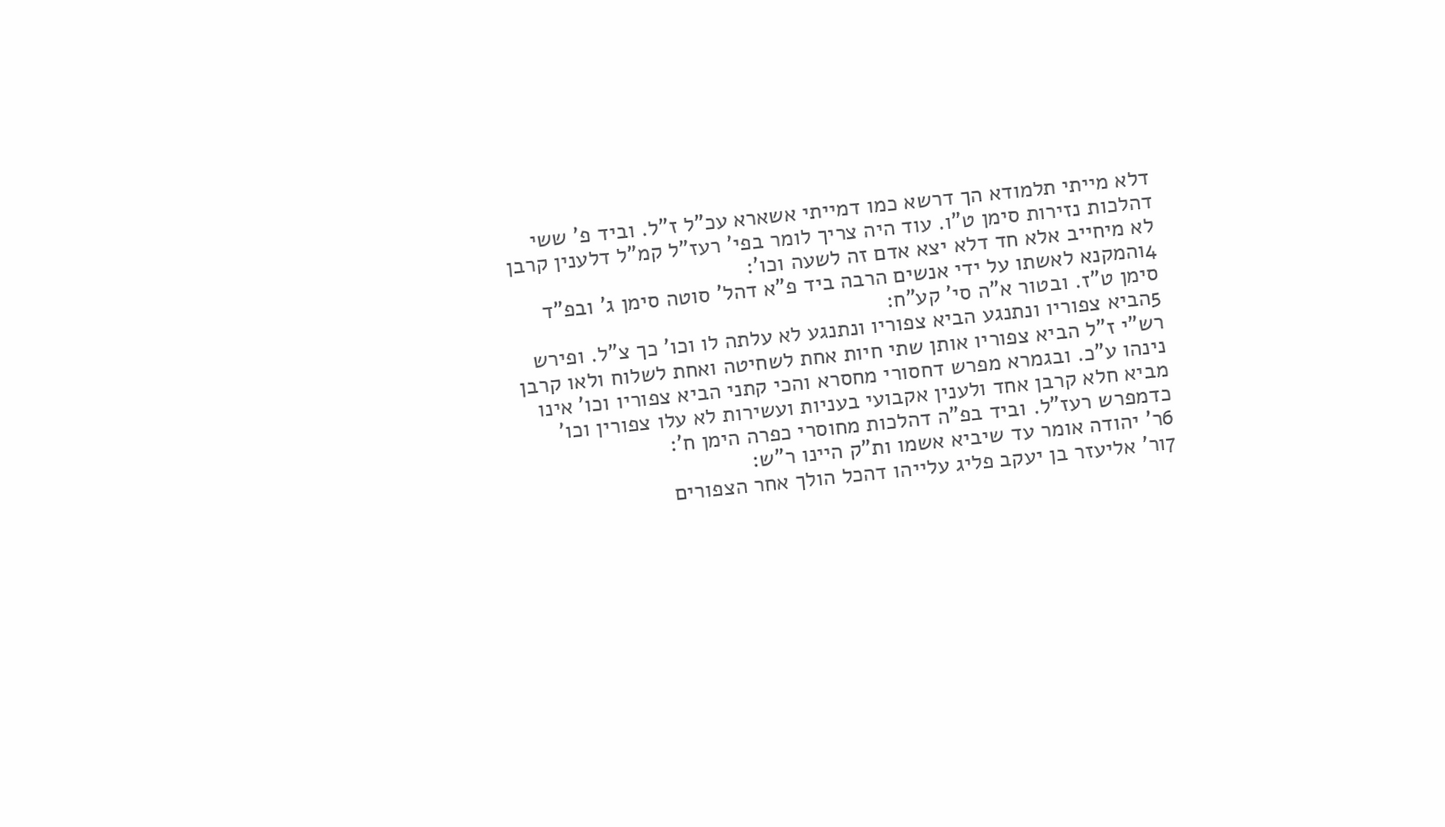דלא מייתי תלמודא הך דרשא כמו דמייתי אשארא עכ"ל ז"ל. וביד פ' ששי דהלכות נזירות סימן ט"ו. עוד היה צריך לומר בפי' רעז"ל קמ"ל דלענין קרבן לא מיחייב אלא חד דלא יצא אדם זה לשעה וכו':
4והמקנא לאשתו על ידי אנשים הרבה ביד פ"א דהל' סוטה סימן ג' ובפ"ד סימן ט"ז. ובטור א"ה סי' קע"ח:
5הביא צפוריו ונתנגע הביא צפוריו ונתנגע לא עלתה לו וכו' כך צ"ל. ופירש רש"י ז"ל הביא צפוריו אותן שתי חיות אחת לשחיטה ואחת לשלוח ולאו קרבן נינהו ע"כ. ובגמרא מפרש דחסורי מחסרא והכי קתני הביא צפוריו וכו' אינו מביא חלא קרבן אחד ולענין אקבועי בעניות ועשירות לא עלו צפורין וכו' כדמפרש רעז"ל. וביד בפ"ה דהלכות מחוסרי כפרה הימן ח':
6ר' יהודה אומר עד שיביא אשמו ות"ק היינו ר"ש:
7ור' אליעזר בן יעקב פליג עלייהו דהכל הולך אחר הצפורים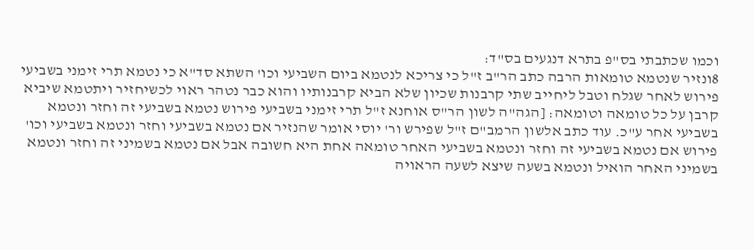וכמו שכתבתי בס"פ בתרא דנגעים בס"ד:
8ונזיר שנטמא טומאות הרבה כתב הר"ב ז"ל כי צריכא לנטמא ביום השביעי וכו' השתא סד"א כי נטמא תרי זימני בשביעי פירוש לאחר שגלח וטבל ליחייב שתי קרבנות שכיון שלא הביא קרבנותיו והוא כבר נטהר ראוי לכשיחזיר ויתטמא שיביא קרבן על כל טומאה וטומאה: [הגה"ה לשון הר"ס אוחנא ז"ל תרי זימני בשביעי פירוש נטמא בשביעי זה וחזר ונטמא בשביעי אחר ע"כ. עוד כתב אלשון הרמב"ם ז"ל שפירש ור' יוסי אומר שהנזיר אם נטמא בשביעי וחזר ונטמא בשביעי וכו' פירוש אם נטמא בשביעי זה וחזר ונטמא בשביעי האחר טומאה אחת היא חשובה אבל אם נטמא בשמיני זה וחזר ונטמא בשמיני האחר הואיל ונטמא בשעה שיצא לשעה הראויה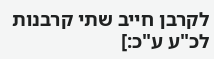לקרבן חייב שתי קרבנות לכ"ע ע"כ:]